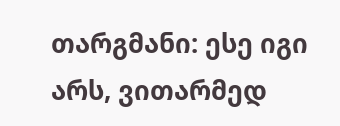თარგმანი: ესე იგი არს, ვითარმედ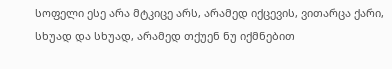სოფელი ესე არა მტკიცე არს, არამედ იქცევის, ვითარცა ქარი, სხუად და სხუად, არამედ თქუენ ნუ იქმნებით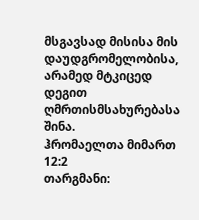მსგავსად მისისა მის დაუდგრომელობისა, არამედ მტკიცედ დეგით ღმრთისმსახურებასა შინა.
ჰრომაელთა მიმართ 12:2
თარგმანი: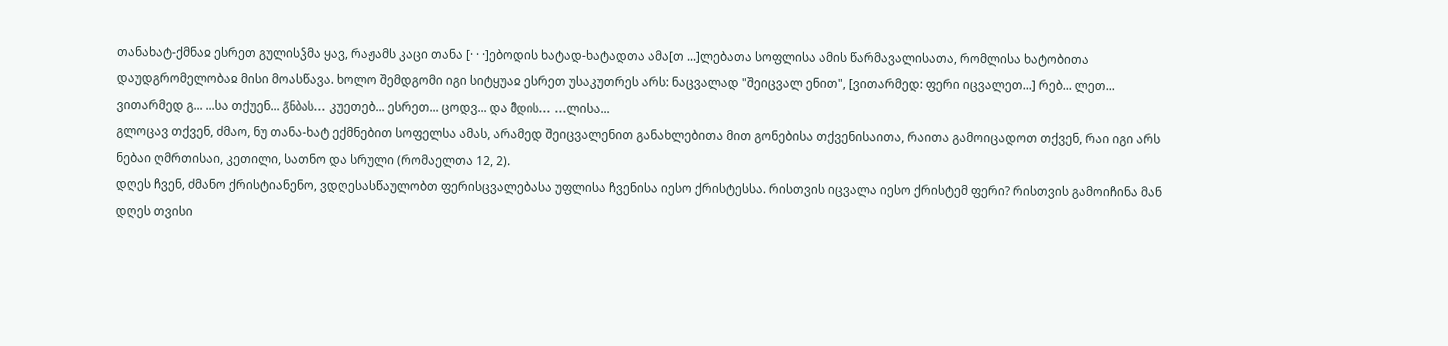თანახატ-ქმნაჲ ესრეთ გულისჴმა ყავ, რაჟამს კაცი თანა [· · ·]ებოდის ხატად-ხატადთა ამა[თ ...]ლებათა სოფლისა ამის წარმავალისათა, რომლისა ხატობითა დაუდგრომელობაჲ მისი მოასწავა. ხოლო შემდგომი იგი სიტყუაჲ ესრეთ უსაკუთრეს არს: ნაცვალად "შეიცვალ ენით", [ვითარმედ: ფერი იცვალეთ...] რებ... ლეთ... ვითარმედ გ... ...სა თქუენ... გ̃ნბას... კუეთებ... ესრეთ... ცოდვ... და მ̃დის... ...ლისა...
გლოცავ თქვენ, ძმაო, ნუ თანა-ხატ ექმნებით სოფელსა ამას, არამედ შეიცვალენით განახლებითა მით გონებისა თქვენისაითა, რაითა გამოიცადოთ თქვენ, რაი იგი არს ნებაი ღმრთისაი, კეთილი, სათნო და სრული (რომაელთა 12, 2).
დღეს ჩვენ, ძმანო ქრისტიანენო, ვდღესასწაულობთ ფერისცვალებასა უფლისა ჩვენისა იესო ქრისტესსა. რისთვის იცვალა იესო ქრისტემ ფერი? რისთვის გამოიჩინა მან დღეს თვისი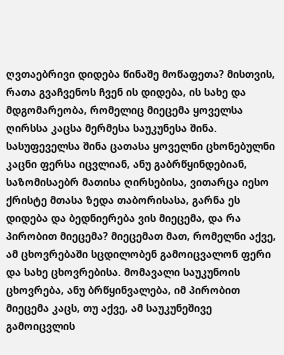ღვთაებრივი დიდება წინაშე მოწაფეთა? მისთვის, რათა გვაჩვენოს ჩვენ ის დიდება, ის სახე და მდგომარეობა, რომელიც მიეცემა ყოველსა ღირსსა კაცსა მერმესა საუკუნესა შინა. სასუფეველსა შინა ცათასა ყოველნი ცხონებულნი კაცნი ფერსა იცვლიან, ანუ გაბრწყინდებიან, საზომისაებრ მათისა ღირსებისა, ვითარცა იესო ქრისტე მთასა ზედა თაბორისასა, გარნა ეს დიდება და ბედნიერება ვის მიეცემა, და რა პირობით მიეცემა? მიეცემათ მათ, რომელნი აქვე, ამ ცხოვრებაში სცდილობენ გამოიცვალონ ფერი და სახე ცხოვრებისა. მომავალი საუკუნოის ცხოვრება, ანუ ბრწყინვალება, იმ პირობით მიეცემა კაცს, თუ აქვე, ამ საუკუნეშივე გამოიცვლის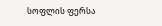სოფლის ფერსა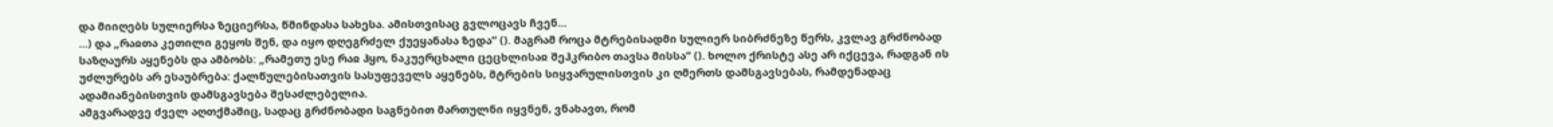და მიიღებს სულიერსა ზეციერსა, წმინდასა სახესა. ამისთვისაც გვლოცავს ჩვენ...
...) და „რაჲთა კეთილი გეყოს შენ, და იყო დღეგრძელ ქუეყანასა ზედა“ (). მაგრამ როცა მტრებისადმი სულიერ სიბრძნეზე წერს, კვლავ გრძნობად საზღაურს აყენებს და ამბობს: „რამეთუ ესე რაჲ ჰყო, ნაკუერცხალი ცეცხლისაჲ შეჰკრიბო თავსა მისსა“ (). ხოლო ქრისტე ასე არ იქცევა, რადგან ის უძლურებს არ ესაუბრება: ქალწულებისათვის სასუფეველს აყენებს, მტრების სიყვარულისთვის კი ღმერთს დამსგავსებას, რამდენადაც ადამიანებისთვის დამსგავსება შესაძლებელია.
ამგვარადვე ძველ აღთქმაშიც, სადაც გრძნობადი საგნებით მართულნი იყვნენ, ვნახავთ, რომ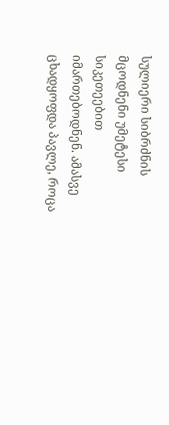სულიერი სიბრძნის მცოდნენი უმეტესი სიკეთეებით იმართებოდნენ. ამასვე ცხადყოფდა პავლე, როცა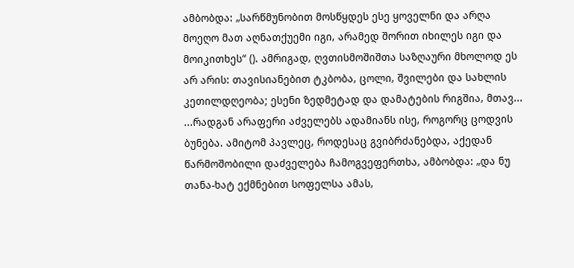ამბობდა: „სარწმუნობით მოსწყდეს ესე ყოველნი და არღა მოეღო მათ აღნათქუემი იგი, არამედ შორით იხილეს იგი და მოიკითხეს“ (). ამრიგად, ღვთისმოშიშთა საზღაური მხოლოდ ეს არ არის: თავისიანებით ტკბობა, ცოლი, შვილები და სახლის კეთილდღეობა; ესენი ზედმეტად და დამატების რიგშია, მთავ...
...რადგან არაფერი აძველებს ადამიანს ისე, როგორც ცოდვის ბუნება. ამიტომ პავლეც, როდესაც გვიბრძანებდა, აქედან წარმოშობილი დაძველება ჩამოგვეფერთხა, ამბობდა: „და ნუ თანა-ხატ ექმნებით სოფელსა ამას,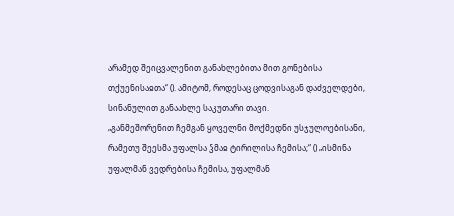არამედ შეიცვალენით განახლებითა მით გონებისა თქუენისაჲთა“ (). ამიტომ, როდესაც ცოდვისაგან დაძველდები, სინანულით განაახლე საკუთარი თავი.
„განმეშორენით ჩემგან ყოველნი მოქმედნი უსჯულოებისანი, რამეთუ შეესმა უფალსა ჴმაჲ ტირილისა ჩემისა;“ () „ისმინა უფალმან ვედრებისა ჩემისა, უფალმან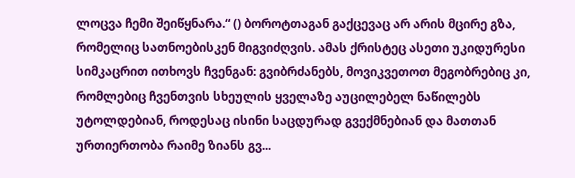ლოცვა ჩემი შეიწყნარა.“ () ბოროტთაგან გაქცევაც არ არის მცირე გზა, რომელიც სათნოებისკენ მიგვიძღვის. ამას ქრისტეც ასეთი უკიდურესი სიმკაცრით ითხოვს ჩვენგან: გვიბრძანებს, მოვიკვეთოთ მეგობრებიც კი, რომლებიც ჩვენთვის სხეულის ყველაზე აუცილებელ ნაწილებს უტოლდებიან, როდესაც ისინი საცდურად გვექმნებიან და მათთან ურთიერთობა რაიმე ზიანს გვ...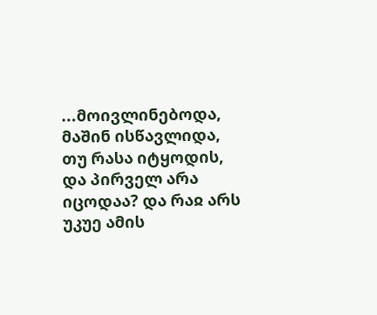...მოივლინებოდა, მაშინ ისწავლიდა, თუ რასა იტყოდის, და პირველ არა იცოდაა? და რაჲ არს უკუე ამის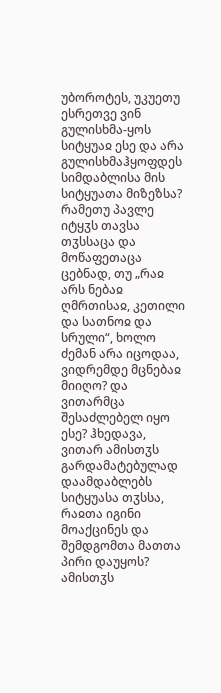უბოროტეს, უკუეთუ ესრეთვე ვინ გულისხმა-ყოს სიტყუაჲ ესე და არა გულისხმაჰყოფდეს სიმდაბლისა მის სიტყუათა მიზეზსა? რამეთუ პავლე იტყჳს თავსა თჳსსაცა და მოწაფეთაცა ცებნად, თუ „რაჲ არს ნებაჲ ღმრთისაჲ, კეთილი და სათნოჲ და სრული“, ხოლო ძემან არა იცოდაა, ვიდრემდე მცნებაჲ მიიღო? და ვითარმცა შესაძლებელ იყო ესე? ჰხედავა, ვითარ ამისთჳს გარდამატებულად დაამდაბლებს სიტყუასა თჳსსა, რაჲთა იგინი მოაქცინეს და შემდგომთა მათთა პირი დაუყოს? ამისთჳს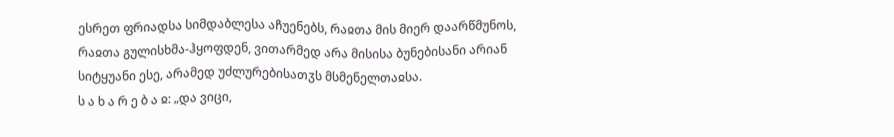ესრეთ ფრიადსა სიმდაბლესა აჩუენებს, რაჲთა მის მიერ დაარწმუნოს, რაჲთა გულისხმა-ჰყოფდენ, ვითარმედ არა მისისა ბუნებისანი არიან სიტყუანი ესე, არამედ უძლურებისათჳს მსმენელთაჲსა.
ს ა ხ ა რ ე ბ ა ჲ: „და ვიცი,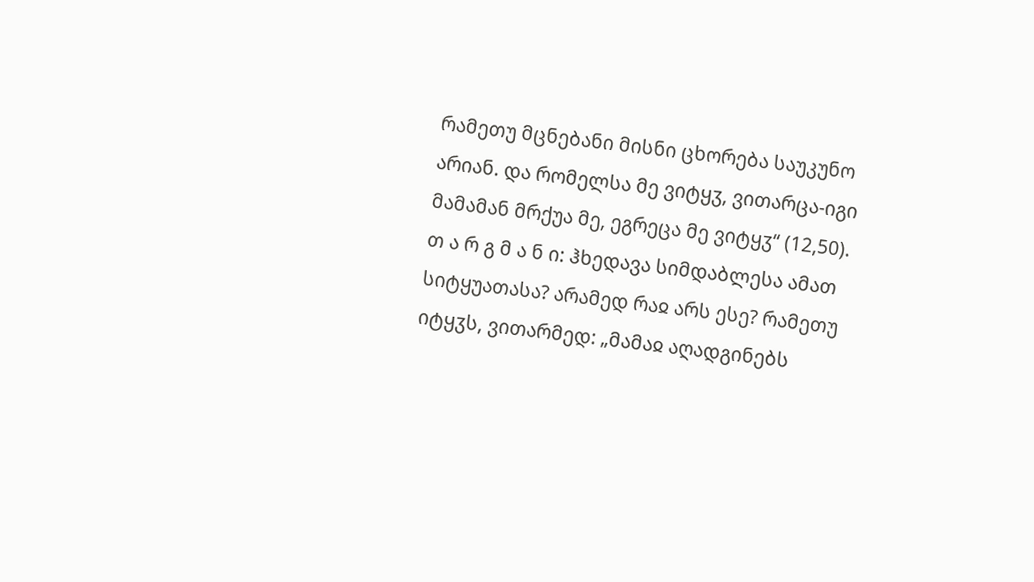რამეთუ მცნებანი მისნი ცხორება საუკუნო არიან. და რომელსა მე ვიტყჳ, ვითარცა-იგი მამამან მრქუა მე, ეგრეცა მე ვიტყჳ“ (12,50).
თ ა რ გ მ ა ნ ი: ჰხედავა სიმდაბლესა ამათ სიტყუათასა? არამედ რაჲ არს ესე? რამეთუ იტყჳს, ვითარმედ: „მამაჲ აღადგინებს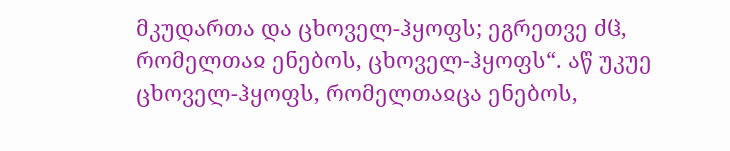მკუდართა და ცხოველ-ჰყოფს; ეგრეთვე ძჱ, რომელთაჲ ენებოს, ცხოველ-ჰყოფს“. აწ უკუე ცხოველ-ჰყოფს, რომელთაჲცა ენებოს,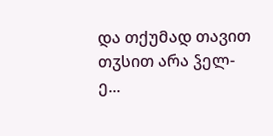და თქუმად თავით თჳსით არა ჴელ-ე...